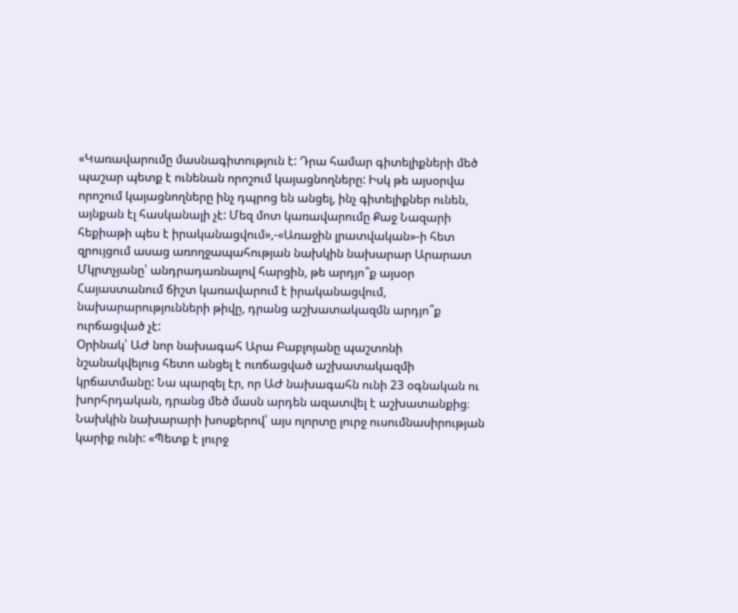«Կառավարումը մասնագիտություն է: Դրա համար գիտելիքների մեծ պաշար պետք է ունենան որոշում կայացնողները: Իսկ թե այսօրվա որոշում կայացնողները ինչ դպրոց են անցել, ինչ գիտելիքներ ունեն, այնքան էլ հասկանալի չէ: Մեզ մոտ կառավարումը Քաջ Նազարի հեքիաթի պես է իրականացվում»,-«Առաջին լրատվական»-ի հետ զրույցում ասաց առողջապահության նախկին նախարար Արարատ Մկրտչյանը՝ անդրադառնալով հարցին, թե արդյո՞ք այսօր Հայաստանում ճիշտ կառավարում է իրականացվում, նախարարությունների թիվը, դրանց աշխատակազմն արդյո՞ք ուրճացված չէ:
Օրինակ՝ ԱԺ նոր նախագահ Արա Բաբլոյանը պաշտոնի նշանակվելուց հետո անցել է ուռճացված աշխատակազմի կրճատմանը: Նա պարզել էր, որ ԱԺ նախագահն ունի 23 օգնական ու խորհրդական, դրանց մեծ մասն արդեն ազատվել է աշխատանքից։ Նախկին նախարարի խոսքերով՝ այս ոլորտը լուրջ ուսումնասիրության կարիք ունի: «Պետք է լուրջ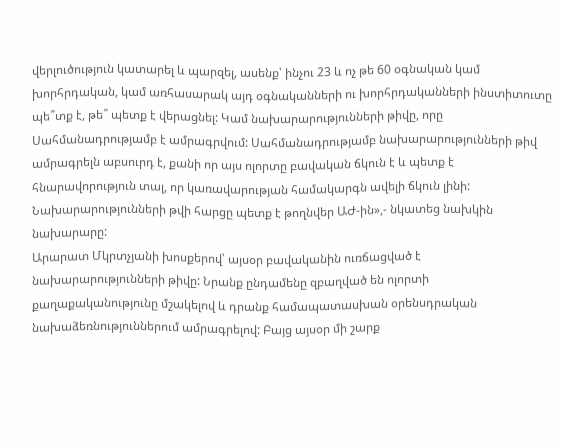վերլուծություն կատարել և պարզել, ասենք՝ ինչու 23 և ոչ թե 60 օգնական կամ խորհրդական, կամ առհասարակ այդ օգնականների ու խորհրդականների ինստիտուտը պե՞տք է, թե՞ պետք է վերացնել: Կամ նախարարությունների թիվը, որը Սահմանադրությամբ է ամրագրվում: Սահմանադրությամբ նախարարությունների թիվ ամրագրելն աբսուրդ է, քանի որ այս ոլորտը բավական ճկուն է և պետք է հնարավորություն տալ, որ կառավարության համակարգն ավելի ճկուն լինի: Նախարարությունների թվի հարցը պետք է թողնվեր ԱԺ-ին»,- նկատեց նախկին նախարարը:
Արարատ Մկրտչյանի խոսքերով՝ այսօր բավականին ուռճացված է նախարարությունների թիվը: Նրանք ընդամենը զբաղված են ոլորտի քաղաքականությունը մշակելով և դրանք համապատասխան օրենսդրական նախաձեռնություններում ամրագրելով: Բայց այսօր մի շարք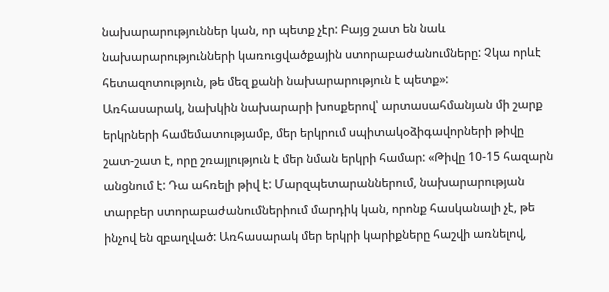նախարարություններ կան, որ պետք չէր: Բայց շատ են նաև նախարարությունների կառուցվածքային ստորաբաժանումները: Չկա որևէ հետազոտություն, թե մեզ քանի նախարարություն է պետք»:
Առհասարակ, նախկին նախարարի խոսքերով՝ արտասահմանյան մի շարք երկրների համեմատությամբ, մեր երկրում սպիտակօձիգավորների թիվը շատ-շատ է, որը շռայլություն է մեր նման երկրի համար: «Թիվը 10-15 հազարն անցնում է: Դա ահռելի թիվ է: Մարզպետարաններում, նախարարության տարբեր ստորաբաժանումներիում մարդիկ կան, որոնք հասկանալի չէ, թե ինչով են զբաղված: Առհասարակ մեր երկրի կարիքները հաշվի առնելով,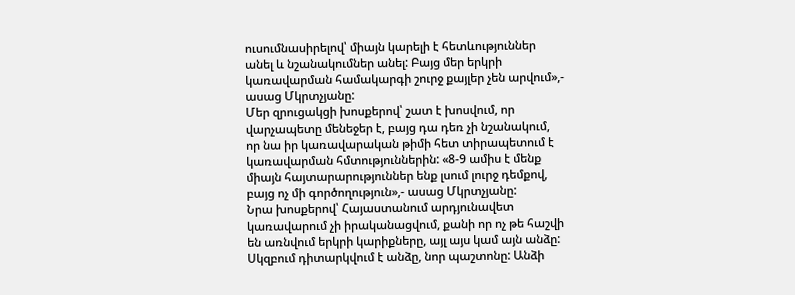ուսումնասիրելով՝ միայն կարելի է հետևություններ անել և նշանակումներ անել: Բայց մեր երկրի կառավարման համակարգի շուրջ քայլեր չեն արվում»,- ասաց Մկրտչյանը:
Մեր զրուցակցի խոսքերով՝ շատ է խոսվում, որ վարչապետը մենեջեր է, բայց դա դեռ չի նշանակում, որ նա իր կառավարական թիմի հետ տիրապետում է կառավարման հմտություններին: «8-9 ամիս է մենք միայն հայտարարություններ ենք լսում լուրջ դեմքով, բայց ոչ մի գործողություն»,- ասաց Մկրտչյանը:
Նրա խոսքերով՝ Հայաստանում արդյունավետ կառավարում չի իրականացվում, քանի որ ոչ թե հաշվի են առնվում երկրի կարիքները, այլ այս կամ այն անձը: Սկզբում դիտարկվում է անձը, նոր պաշտոնը: Անձի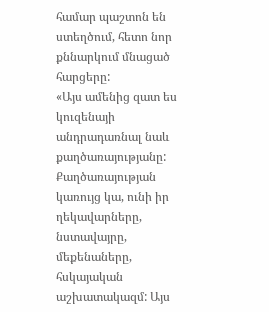համար պաշտոն են ստեղծում, հետո նոր քննարկում մնացած հարցերը:
«Այս ամենից զատ ես կուզենայի անդրադառնալ նաև քաղծառայությանը: Քաղծառայության կառույց կա, ունի իր ղեկավարները, նստավայրը, մեքենաները, հսկայական աշխատակազմ: Այս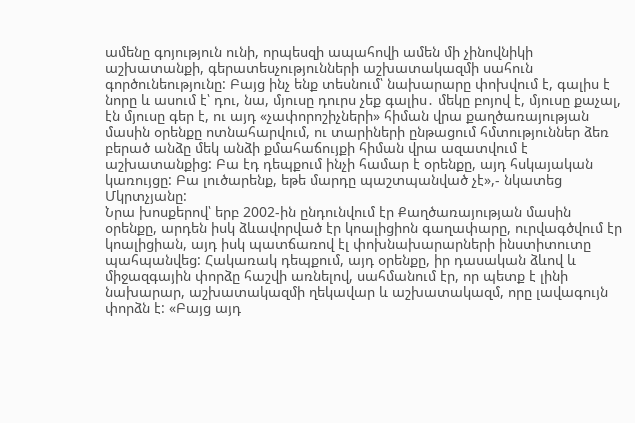ամենը գոյություն ունի, որպեսզի ապահովի ամեն մի չինովնիկի աշխատանքի, գերատեսչությունների աշխատակազմի սահուն գործունեությունը: Բայց ինչ ենք տեսնում՝ նախարարը փոխվում է, գալիս է նորը և ասում է՝ դու, նա, մյուսը դուրս չեք գալիս․ մեկը բոյով է, մյուսը քաչալ, էն մյուսը գեր է, ու այդ «չափորոշիչների» հիման վրա քաղծառայության մասին օրենքը ոտնահարվում, ու տարիների ընթացում հմտություններ ձեռ բերած անձը մեկ անձի քմահաճույքի հիման վրա ազատվում է աշխատանքից: Բա էդ դեպքում ինչի համար է օրենքը, այդ հսկայական կառույցը: Բա լուծարենք, եթե մարդը պաշտպանված չէ»,- նկատեց Մկրտչյանը:
Նրա խոսքերով՝ երբ 2002-ին ընդունվում էր Քաղծառայության մասին օրենքը, արդեն իսկ ձևավորված էր կոալիցիոն գաղափարը, ուրվագծվում էր կոալիցիան, այդ իսկ պատճառով էլ փոխնախարարների ինստիտուտը պահպանվեց: Հակառակ դեպքում, այդ օրենքը, իր դասական ձևով և միջազգային փորձը հաշվի առնելով, սահմանում էր, որ պետք է լինի նախարար, աշխատակազմի ղեկավար և աշխատակազմ, որը լավագույն փորձն է: «Բայց այդ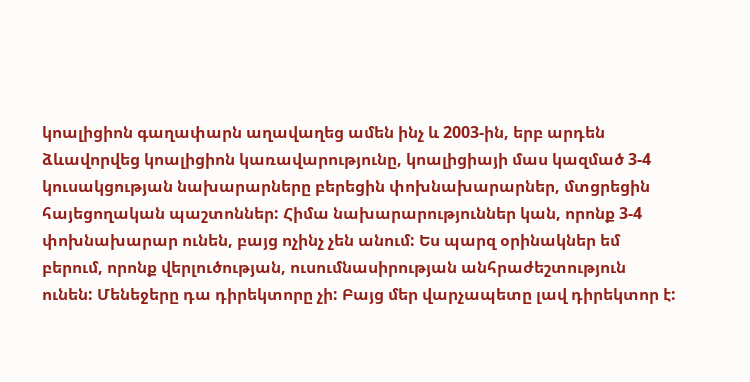կոալիցիոն գաղափարն աղավաղեց ամեն ինչ և 2003-ին, երբ արդեն ձևավորվեց կոալիցիոն կառավարությունը, կոալիցիայի մաս կազմած 3-4 կուսակցության նախարարները բերեցին փոխնախարարներ, մտցրեցին հայեցողական պաշտոններ: Հիմա նախարարություններ կան, որոնք 3-4 փոխնախարար ունեն, բայց ոչինչ չեն անում: Ես պարզ օրինակներ եմ բերում, որոնք վերլուծության, ուսումնասիրության անհրաժեշտություն ունեն: Մենեջերը դա դիրեկտորը չի: Բայց մեր վարչապետը լավ դիրեկտոր է: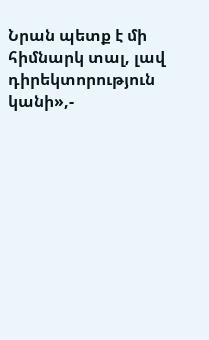Նրան պետք է մի հիմնարկ տալ, լավ դիրեկտորություն կանի»,-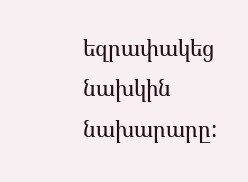եզրափակեց նախկին նախարարը: